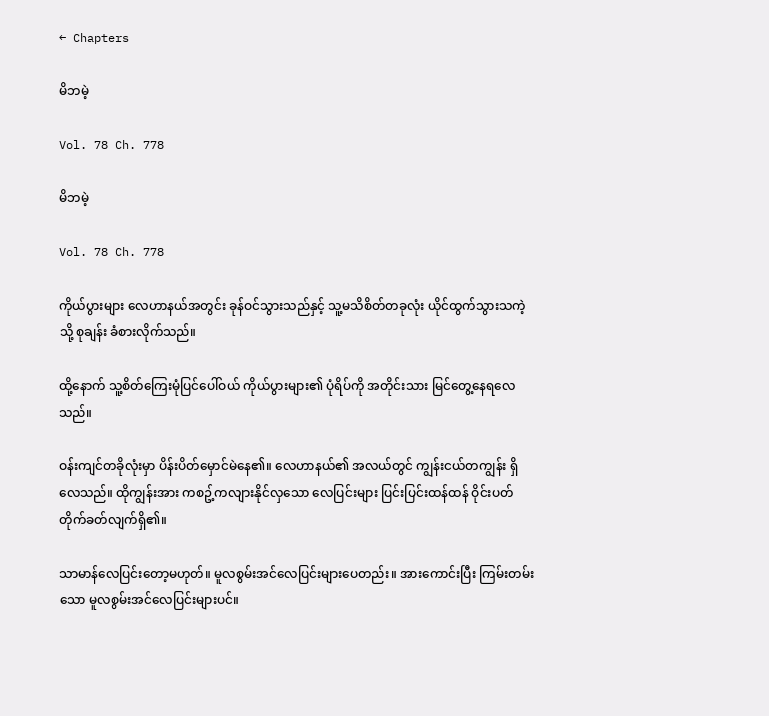← Chapters

မိဘမဲ့

Vol. 78 Ch. 778

မိဘမဲ့

Vol. 78 Ch. 778

ကိုယ်ပွားများ လေဟာနယ်အတွင်း ခုန်ဝင်သွားသည်နှင့် သူ့မသိစိတ်တခုလုံး ယိုင်ထွက်သွားသကဲ့သို့ စုချန်း ခံစားလိုက်သည်။

ထို့နောက် သူ့စိတ်ကြေးမုံပြင်ပေါ်ဝယ် ကိုယ်ပွားများ၏ ပုံရိပ်ကို အတိုင်းသား မြင်တွေ့နေရလေသည်။

ဝန်းကျင်တခိုလုံးမှာ ပိန်းပိတ်မှောင်မဲနေ၏။ လေဟာနယ်၏ အလယ်တွင် ကျွန်းငယ်တကျွန်း ရှိလေသည်။ ထိုကျွန်းအား ကစဥ့်ကလျားနိုင်လှသော လေပြင်းများ ပြင်းပြင်းထန်ထန် ဝိုင်းပတ်တိုက်ခတ်လျက်ရှိ၏။

သာမာန်လေပြင်းတော့မဟုတ်။ မူလစွမ်းအင်လေပြင်းများပေတည်း။ အားကောင်းပြီး ကြမ်းတမ်းသော မူလစွမ်းအင်လေပြင်းများပင်။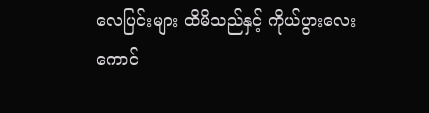လေပြင်းများ ထိမိသည်နှင့် ကိုယ်ပွားလေးကောင်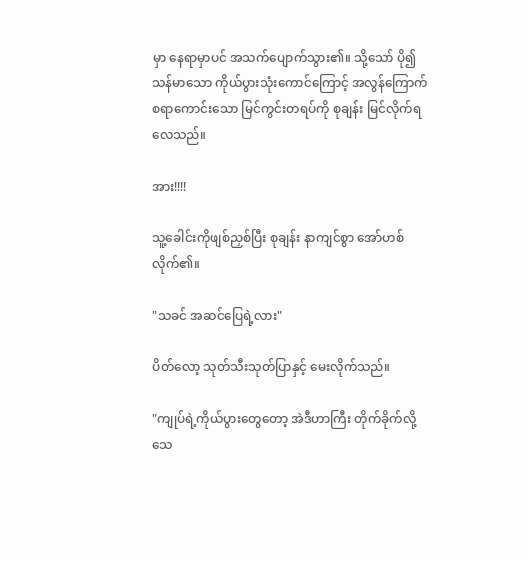မှာ နေရာမှာပင် အသက်ပျောက်သွား၏။ သို့သော် ပို၍သန်မာသော ကိုယ်ပွားသုံးကောင်ကြောင့် အလွန်ကြောက်စရာကောင်းသော မြင်ကွင်းတရပ်ကို စုချန်း မြင်လိုက်ရလေသည်။

အား!!!!

သူ့ခေါင်းကိုဖျစ်ညှစ်ပြီး စုချန်း နာကျင်စွာ အော်ဟစ်လိုက်၏။

"သခင် အဆင်ပြေရဲ့လား"

ပိတ်လော့ သုတ်သီးသုတ်ပြာနှင့် မေးလိုက်သည်။

"ကျုပ်ရဲ့ကိုယ်ပွားတွေတော့ အဲဒီဟာကြီး တိုက်ခိုက်လို့ သေ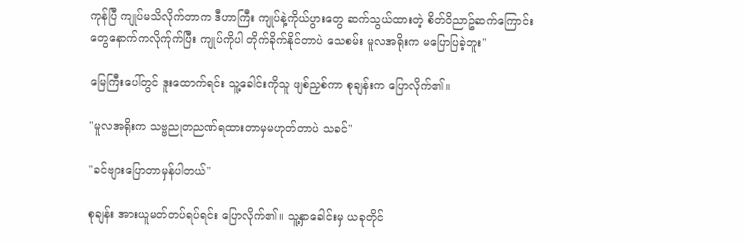ကုန်ပြီ ကျုပ်မသိလိုက်တာက ဒီဟာကြီး ကျုပ်နဲ့ကိုယ်ပွားတွေ ဆက်သွယ်ထားတဲ့ စိတ်ဝိညာဥ်ဆက်ကြောင်းတွေနောက်ကလိုက်ုက်ပြီး ကျုပ်ကိုပါ တိုက်ခိုက်နိုင်တာပဲ သေစမ်း မူလအရိုးက မပြောပြခဲ့ဘူး"

မြေကြီးပေါ်တွင် ဒူးထောက်ရင်း သူ့ခေါင်းကိုသူ ဖျစ်ညှစ်ကာ စုချန်းက ပြောလိုက်၏။

"မူလအရိုးက သဗ္ဗညုတညဏ်ရထားတာမှမဟုတ်တာပဲ သခင်"

"ခင်ဗျားပြောတာမှန်ပါတယ်"

စုချန်း အားယူမတ်တပ်ရပ်ရင်း ပြောလိုက်၏။ သူ့နှာခေါင်းမှ ယခုတိုင်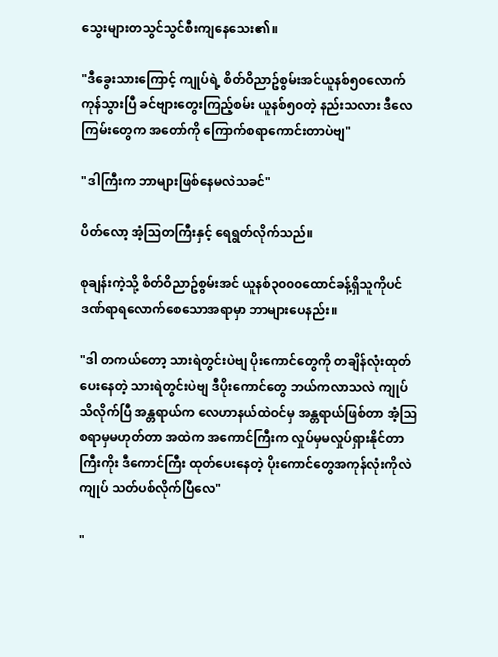သွေးများတသွင်သွင်စီးကျနေသေး၏။

"ဒီခွေးသားကြောင့် ကျုပ်ရဲ့ စိတ်ဝိညာဥ်စွမ်းအင်ယူနစ်၅၀လောက် ကုန်သွားပြီ ခင်ဗျားတွေးကြည့်စမ်း ယူနစ်၅၀တဲ့ နည်းသလား ဒီလေကြမ်းတွေက အတော်ကို ကြောက်စရာကောင်းတာပဲဗျ"

"ဒါကြီးက ဘာများဖြစ်နေမလဲသခင်"

ပိတ်လော့ အံ့သြတကြီးနှင့် ရေရွတ်လိုက်သည်။

စုချန်းကဲ့သို့ စိတ်ဝိညာဥ်စွမ်းအင် ယူနစ်၃၀၀၀ထောင်ခန့်ရှိသူကိုပင် ဒဏ်ရာရလောက်စေသောအရာမှာ ဘာများပေနည်း။

"ဒါ တကယ်တော့ သားရဲတွင်းပဲဗျ ပိုးကောင်တွေကို တချိန်လုံးထုတ်ပေးနေတဲ့ သားရဲတွင်းပဲဗျ ဒီပိုးကောင်တွေ ဘယ်ကလာသလဲ ကျုပ်သိလိုက်ပြီ အန္တရာယ်က လေဟာနယ်ထဲဝင်မှ အန္တရာယ်ဖြစ်တာ အံ့သြစရာမှမဟုတ်တာ အထဲက အကောင်ကြီးက လှုပ်မှမလှုပ်ရှားနိုင်တာကြီးကိုး ဒီကောင်ကြီး ထုတ်ပေးနေတဲ့ ပိုးကောင်တွေအကုန်လုံးကိုလဲ ကျုပ် သတ်ပစ်လိုက်ပြီလေ"

"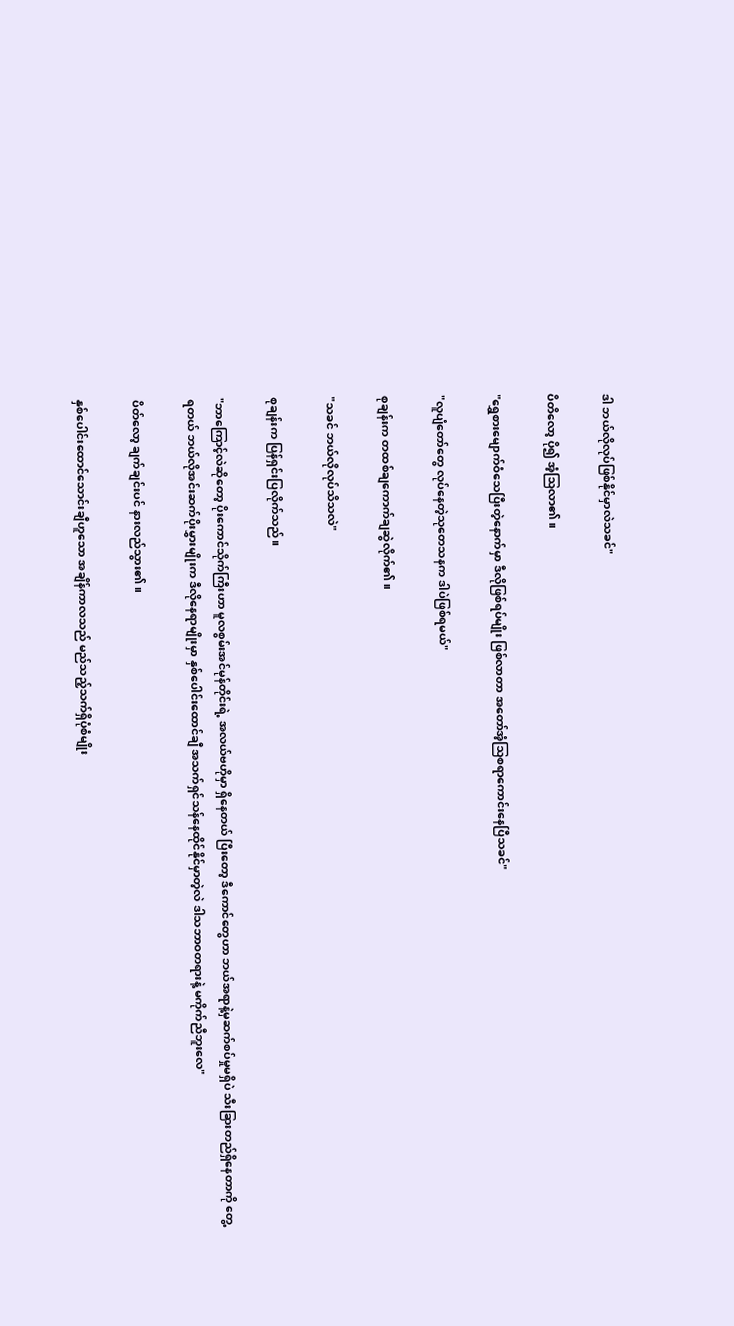ဒါ ဘယ်လိုလုပ်ဖြစ်နိုင်မှာလဲသခင်"

ပိတိလော့ ပို၍ အံ့သြလာ၏။

"ရွှေစားမျောက်ဝံသေပြီးတဲ့နောက်မှာ ဒီလိုဖြစ်ရပ်မျိုး ဖြစ်လာတာ အတော်အံ့သြစရာကောင်းနေပြီသခင်"

"လူပျံတော်တွေ လုပ်နေတဲ့သုတေသနက ဒါပဲဖြစ်ရမယ်"

စုချန်းက တထစ်ချကောက်ချဆွဲလိုက်၏။

"သခင် ဘယ်လိုလုပ်သိသလဲ"

စုချန်းက ပြန်ရှင်းပြလိုက်သည်။

"ဘာကြောင့်လဲဆိုတော့ ပိုးကောင်သိုက်ကြီးဟာ မူလစွမ်းအင်မုန်တိုင်းရဲ့ အလယ်ဗဟိုမှာ ရှိနေတယ် ပြီးတော့ ဒီကောင်တွေဟာ ဘယ်အရာနဲ့မှဆက်စပ်မှုမရှိပဲ သီးခြားတည်ရှိနေတာကို တွေ့ရတယ် ဘယ်လိုအင်းဆက်ပိုးမွှားမျိုးက ဒီလိုနေရာမျိုးမှာ နှစ်ပေါင်းထောင်ချီ အသက်ရှင်သန်နေထိုင်နိုင်မှာတဲ့လဲ ဒါသဘာဝတရားနဲ့ မကိုက်ညီဘူးလေ"

ပိတ်လော့ ချက်ချင်းပင် နားလည်သွား၏။

နှစ်ပေါင်းထောင်သောင်းချီဟူသော အချိန်ကာလသည် မည်သည့်သက်ရှိပုံစံမျိုး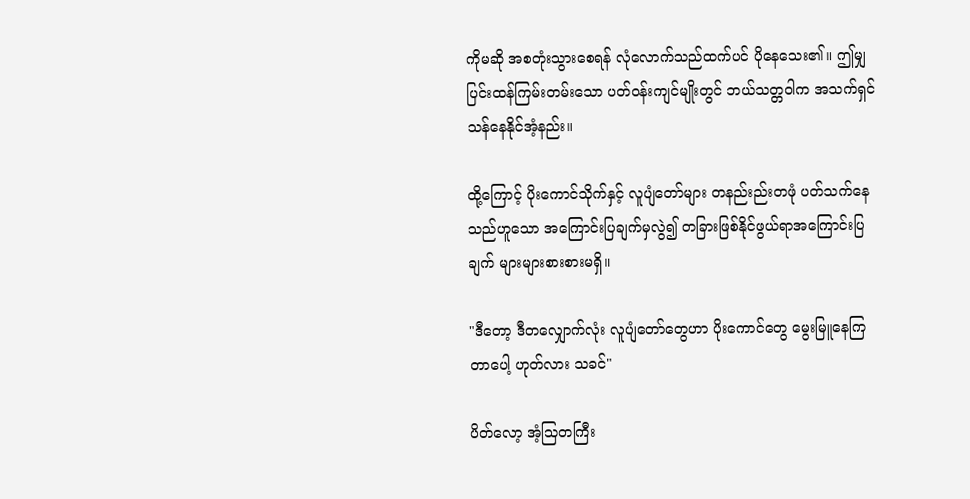ကိုမဆို အစတုံးသွားစေရန် လုံလောက်သည်ထက်ပင် ပိုနေသေး၏။ ဤမျှပြင်းထန်ကြမ်းတမ်းသော ပတ်ဝန်းကျင်မျိုးတွင် ဘယ်သတ္တဝါက အသက်ရှင်သန်နေနိုင်အံ့နည်း။

ထို့ကြောင့် ပိုးကောင်သိုက်နှင့် လူပျံတော်များ တနည်းည်းတဖုံ ပတ်သက်နေသည်ဟူသော အကြောင်းပြချက်မှလွဲ၍ တခြားဖြစ်နိုင်ဖွယ်ရာအကြောင်းပြချက် များများစားစားမရှိ။

"ဒီတော့ ဒီတလျှောက်လုံး လူပျံတော်တွေဟာ ပိုးကောင်တွေ မွေးမြူနေကြတာပေါ့ ဟုတ်လား သခင်"

ပိတ်လော့ အံ့သြတကြီး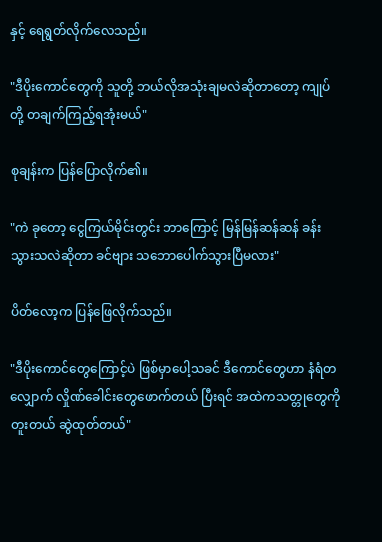နှင့် ရေရွတ်လိုက်လေသည်။

"ဒီပိုးကောင်တွေကို သူတို့ ဘယ်လိုအသုံးချမလဲဆိုတာတော့ ကျုပ်တို့ တချက်ကြည့်ရအုံးမယ်"

စုချန်းက ပြန်ပြောလိုက်၏။

"ကဲ ခုတော့ ငွေကြယ်မိုင်းတွင်း ဘာကြောင့် မြန်မြန်ဆန်ဆန် ခန်းသွားသလဲဆိုတာ ခင်ဗျား သဘောပေါက်သွားပြီမလား"

ပိတ်လော့က ပြန်ဖြေလိုက်သည်။

"ဒီပိုးကောင်တွေကြောင့်ပဲ ဖြစ်မှာပေါ့သခင် ဒီကောင်တွေဟာ နံရံတလျှောက် လှိုဏ်ခေါင်းတွေဖောက်တယ် ပြီးရင် အထဲကသတ္တုတွေကို တူးတယ် ဆွဲထုတ်တယ်"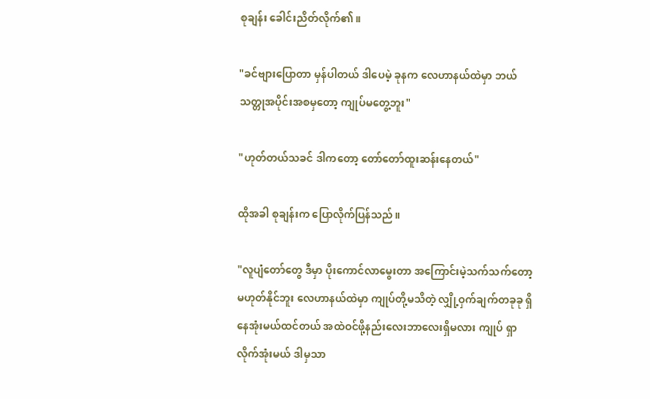စုချန်း ခေါင်းညိတ်လိုက်၏။

"ခင်ဗျားပြောတာ မှန်ပါတယ် ဒါပေမဲ့ ခုနက လေဟာနယ်ထဲမှာ ဘယ်သတ္တုအပိုင်းအစမှတော့ ကျုပ်မတွေ့ဘူး"

"ဟုတ်တယ်သခင် ဒါကတော့ တော်တော်ထူးဆန်းနေတယ်"

ထိုအခါ စုချန်းက ပြောလိုက်ပြန်သည်။

"လူပျံတော်တွေ ဒီမှာ ပိုးကောင်လာမွေးတာ အကြောင်းမဲ့သက်သက်တော့ မဟုတ်နိုင်ဘူး လေဟာနယ်ထဲမှာ ကျုပ်တို့မသိတဲ့ လျှို့ဝှက်ချက်တခုခု ရှိနေအုံးမယ်ထင်တယ် အထဲဝင်ဖို့နည်းလေးဘာလေးရှိမလား ကျုပ် ရှာလိုက်အုံးမယ် ဒါမှသာ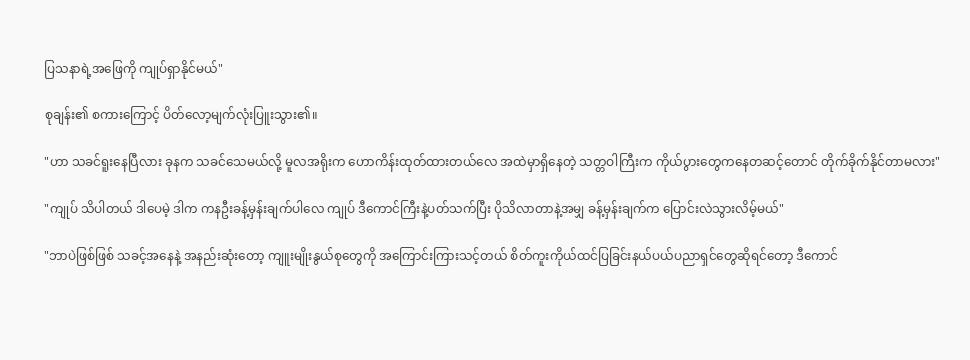ပြသနာရဲ့အဖြေကို ကျုပ်ရှာနိုင်မယ်"

စုချန်း၏ စကားကြောင့် ပိတ်လော့မျက်လုံးပြူးသွား၏။

"ဟာ သခင်ရူးနေပြီလား ခုနက သခင်သေမယ်လို့ မူလအရိုးက ဟောကိန်းထုတ်ထားတယ်လေ အထဲမှာရှိနေတဲ့ သတ္တဝါကြီးက ကိုယ်ပွားတွေကနေတဆင့်တောင် တိုက်ခိုက်နိုင်တာမလား"

"ကျုပ် သိပါတယ် ဒါပေမဲ့ ဒါက ကနဦးခန့်မှန်းချက်ပါလေ ကျုပ် ဒီကောင်ကြီးနဲ့ပတ်သက်ပြီး ပိုသိလာတာနဲ့အမျှ ခန့်မှန်းချက်က ပြောင်းလဲသွားလိမ့်မယ်"

"ဘာပဲဖြစ်ဖြစ် သခင့်အနေနဲ့ အနည်းဆုံးတော့ ကျူးမျိုးနွယ်စုတွေကို အကြောင်းကြားသင့်တယ် စိတ်ကူးကိုယ်ထင်ပြခြင်းနယ်ပယ်ပညာရှင်တွေဆိုရင်တော့ ဒီကောင်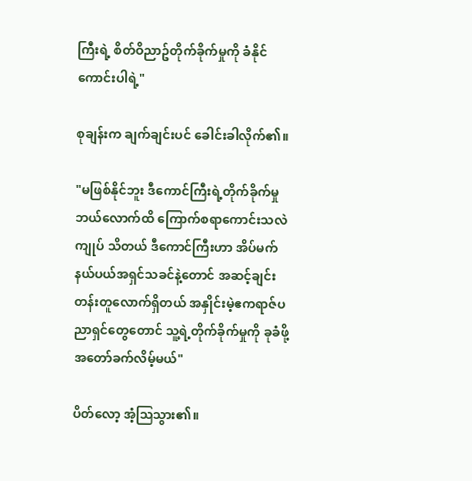ကြီးရဲ့ စိတ်ဝိညာဥ်တိုက်ခိုက်မှုကို ခံနိုင်ကောင်းပါရဲ့"

စုချန်းက ချက်ချင်းပင် ခေါင်းခါလိုက်၏။

"မဖြစ်နိုင်ဘူး ဒီကောင်ကြီးရဲ့တိုက်ခိုက်မှု ဘယ်လောက်ထိ ကြောက်စရာကောင်းသလဲ ကျုပ် သိတယ် ဒီကောင်ကြီးဟာ အိပ်မက်နယ်ပယ်အရှင်သခင်နဲ့တောင် အဆင့်ချင်းတန်းတူလောက်ရှိတယ် အနှိုင်းမဲ့ဧကရာဇ်ပညာရှင်တွေတောင် သူ့ရဲ့တိုက်ခိုက်မှုကို ခုခံဖို့ အတော်ခက်လိမ့်မယ်"

ပိတ်လော့ အံ့သြသွား၏။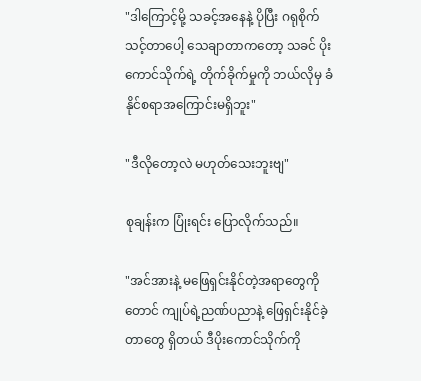"ဒါကြောင့်မို့ သခင့်အနေနဲ့ ပိုပြီး ဂရုစိုက်သင့်တာပေါ့ သေချာတာကတော့ သခင် ပိုးကောင်သိုက်ရဲ့ တိုက်ခိုက်မှုကို ဘယ်လိုမှ ခံနိုင်စရာအကြောင်းမရှိဘူး"

"ဒီလိုတော့လဲ မဟုတ်သေးဘူးဗျ"

စုချန်းက ပြုံးရင်း ပြောလိုက်သည်။

"အင်အားနဲ့ မဖြေရှင်းနိုင်တဲ့အရာတွေကိုတောင် ကျုပ်ရဲ့ညဏ်ပညာနဲ့ ဖြေရှင်းနိုင်ခဲ့တာတွေ ရှိတယ် ဒီပိုးကောင်သိုက်ကို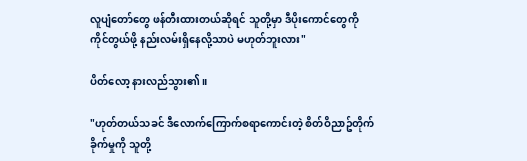လူပျံတော်တွေ ဖန်တီးထားတယ်ဆိုရင် သူတို့မှာ ဒီပိုးကောင်တွေကို ကိုင်တွယ်ဖို့ နည်းလမ်းရှိနေလို့သာပဲ မဟုတ်ဘူးလား"

ပိတ်လော့ နားလည်သွား၏။

"ဟုတ်တယ်သခင် ဒီလောက်ကြောက်စရာကောင်းတဲ့ စိတ်ဝိညာဥ်တိုက်ခိုက်မှုကို သူတို့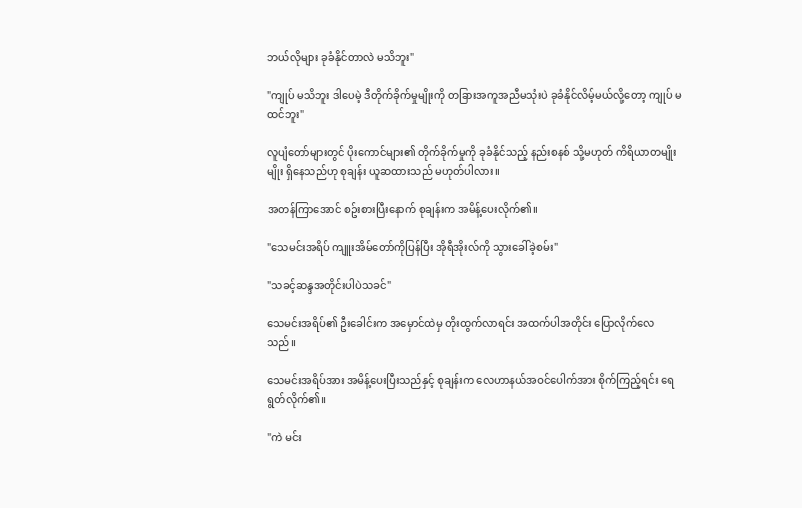ဘယ်လိုများ ခုခံနိုင်တာလဲ မသိဘူး"

"ကျုပ် မသိဘူး ဒါပေမဲ့ ဒီတိုက်ခိုက်မှုမျိုးကို တခြားအကူအညီမသုံးပဲ ခုခံနိုင်လိမ့်မယ်လို့တော့ ကျုပ် မထင်ဘူး"

လူပျံတော်များတွင် ပိုးကောင်များ၏ တိုက်ခိုက်မှုကို ခုခံနိုင်သည့် နည်းစနစ် သို့မဟုတ် ကိရိယာတမျိုးမျိုး ရှိနေသည်ဟု စုချန်း ယူဆထားသည် မဟုတ်ပါလား။

အတန်ကြာအောင် စဥ်းစားပြီးနောက် စုချန်းက အမိန့်ပေးလိုက်၏။

"သေမင်းအရိပ် ကျူးအိမ်တော်ကိုပြန်ပြီး အိုရီအိုးလ်ကို သွားခေါ်ခဲ့စမ်း"

"သခင့်ဆန္ဒအတိုင်းပါပဲသခင်"

သေမင်းအရိပ်၏ ဦးခေါင်းက အမှောင်ထဲမှ တိုးထွက်လာရင်း အထက်ပါအတိုင်း ပြောလိုက်လေသည်။

သေမင်းအရိပ်အား အမိန့်ပေးပြီးသည်နှင့် စုချန်းက လေဟာနယ်အဝင်ပေါက်အား စိုက်ကြည့်ရင်း ရေရွတ်လိုက်၏။

"ကဲ မင်း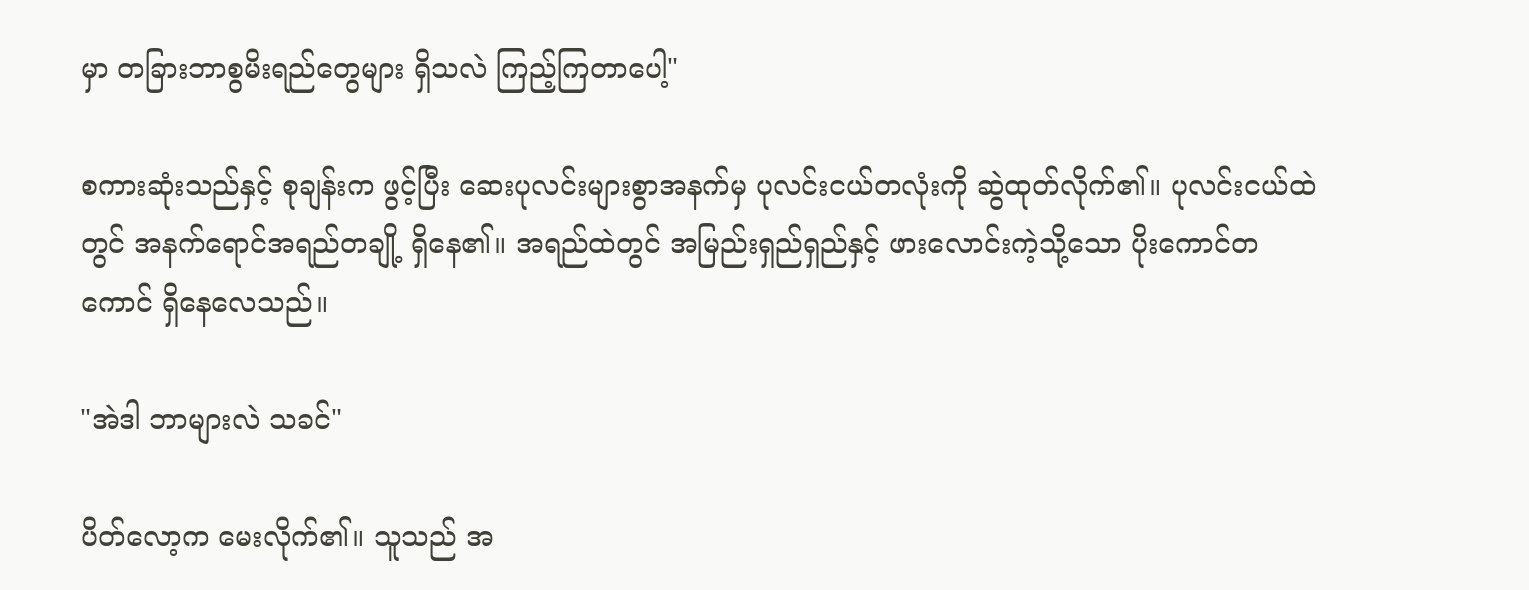မှာ တခြားဘာစွမိးရည်တွေများ ရှိသလဲ ကြည့်ကြတာပေါ့"

စကားဆုံးသည်နှင့် စုချန်းက ဖွင့်ပြီး ဆေးပုလင်းများစွာအနက်မှ ပုလင်းငယ်တလုံးကို ဆွဲထုတ်လိုက်၏။ ပုလင်းငယ်ထဲတွင် အနက်ရောင်အရည်တချို့ ရှိနေ၏။ အရည်ထဲတွင် အမြည်းရှည်ရှည်နှင့် ဖားလောင်းကဲ့သို့သော ပိုးကောင်တကောင် ရှိနေလေသည်။

"အဲဒါ ဘာများလဲ သခင်"

ပိတ်လော့က မေးလိုက်၏။ သူသည် အ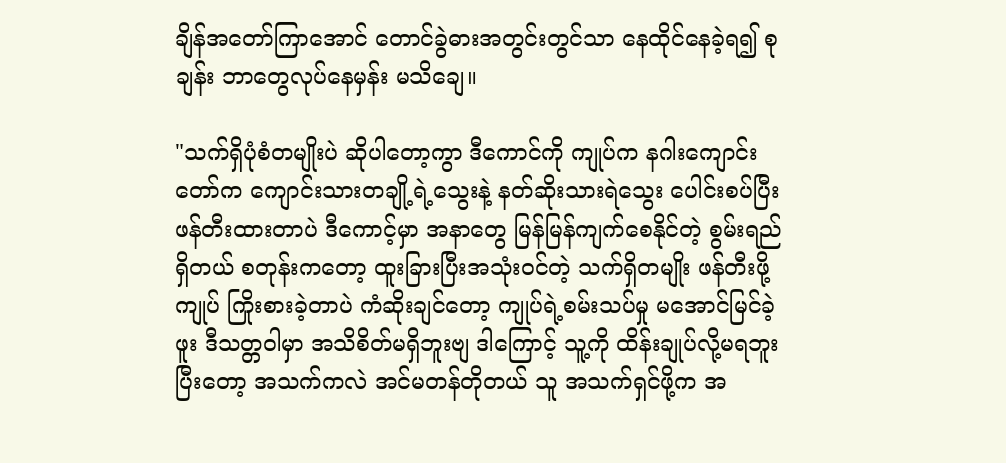ချိန်အတော်ကြာအောင် တောင်ခွဲဓားအတွင်းတွင်သာ နေထိုင်နေခဲ့ရ၍ စုချန်း ဘာတွေလုပ်နေမှန်း မသိချေ။

"သက်ရှိပုံစံတမျိုးပဲ ဆိုပါတော့ကွာ ဒီကောင်ကို ကျုပ်က နဂါးကျောင်းတော်က ကျောင်းသားတချို့ရဲ့သွေးနဲ့ နတ်ဆိုးသားရဲသွေး ပေါင်းစပ်ပြီး ဖန်တီးထားတာပဲ ဒီကောင့်မှာ အနာတွေ မြန်မြန်ကျက်စေနိုင်တဲ့ စွမ်းရည်ရှိတယ် စတုန်းကတော့ ထူးခြားပြီးအသုံးဝင်တဲ့ သက်ရှိတမျိုး ဖန်တီးဖို့ကျုပ် ကြိုးစားခဲ့တာပဲ ကံဆိုးချင်တော့ ကျုပ်ရဲ့စမ်းသပ်မှု မအောင်မြင်ခဲ့ဖူး ဒီသတ္တဝါမှာ အသိစိတ်မရှိဘူးဗျ ဒါကြောင့် သူ့ကို ထိန်းချုပ်လို့မရဘူး ပြီးတော့ အသက်ကလဲ အင်မတန်တိုတယ် သူ အသက်ရှင်ဖို့က အ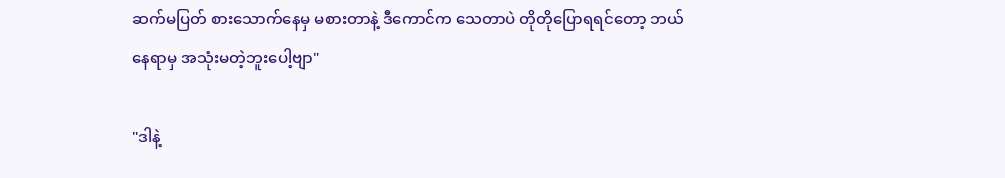ဆက်မပြတ် စားသောက်နေမှ မစားတာနဲ့ ဒီကောင်က သေတာပဲ တိုတိုပြောရရင်တော့ ဘယ်နေရာမှ အသုံးမတဲ့ဘူးပေါ့ဗျာ"

"ဒါနဲ့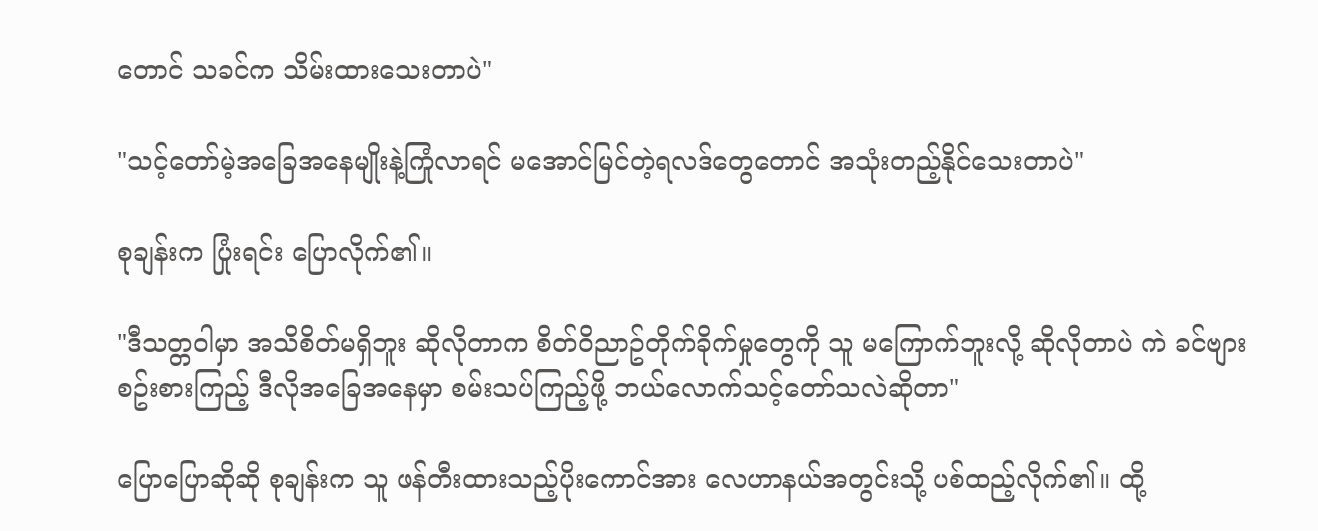တောင် သခင်က သိမ်းထားသေးတာပဲ"

"သင့်တော်မဲ့အခြေအနေမျိုးနဲ့ကြုံလာရင် မအောင်မြင်တဲ့ရလဒ်တွေတောင် အသုံးတည့်နိုင်သေးတာပဲ"

စုချန်းက ပြုံးရင်း ပြောလိုက်၏။

"ဒီသတ္တဝါမှာ အသိစိတ်မရှိဘူး ဆိုလိုတာက စိတ်ဝိညာဥ်တိုက်ခိုက်မှုတွေကို သူ မကြောက်ဘူးလို့ ဆိုလိုတာပဲ ကဲ ခင်ဗျား စဥ်းစားကြည့် ဒီလိုအခြေအနေမှာ စမ်းသပ်ကြည့်ဖို့ ဘယ်လောက်သင့်တော်သလဲဆိုတာ"

ပြောပြောဆိုဆို စုချန်းက သူ ဖန်တီးထားသည့်ပိုးကောင်အား လေဟာနယ်အတွင်းသို့ ပစ်ထည့်လိုက်၏။ ထို့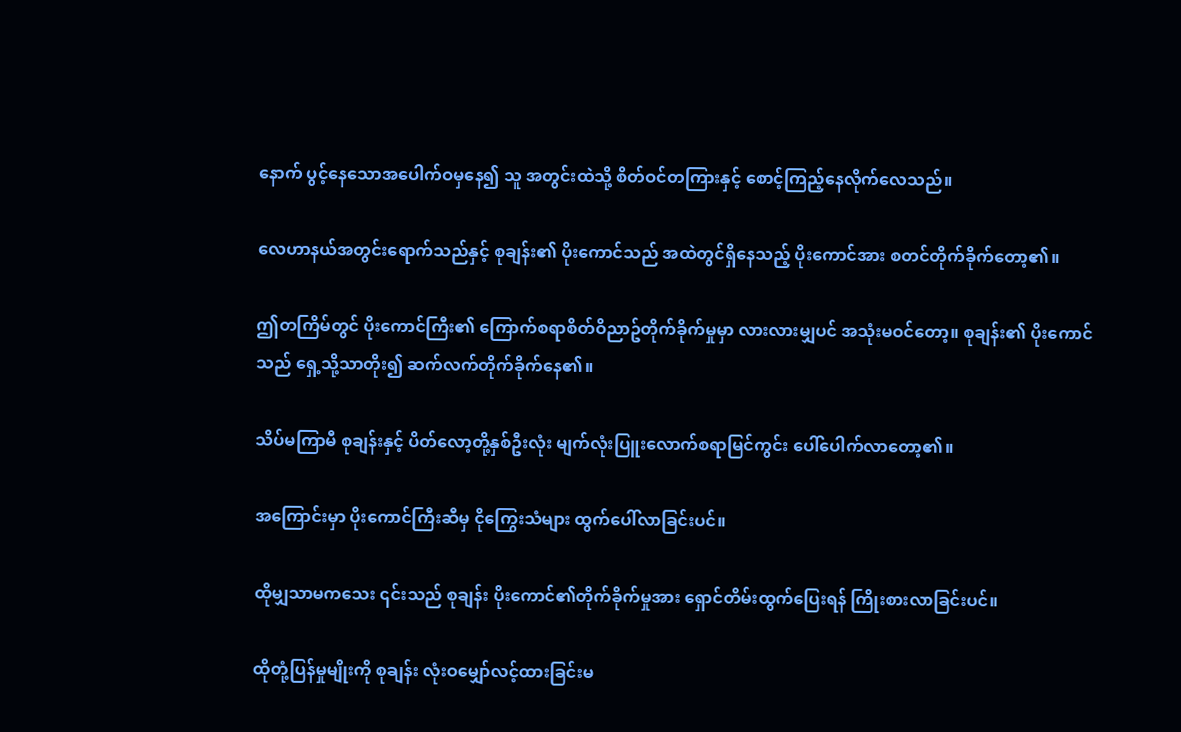နောက် ပွင့်နေသောအပေါက်ဝမှနေ၍ သူ အတွင်းထဲသို့ စိတ်ဝင်တကြားနှင့် စောင့်ကြည့်နေလိုက်လေသည်။

လေဟာနယ်အတွင်းရောက်သည်နှင့် စုချန်း၏ ပိုးကောင်သည် အထဲတွင်ရှိနေသည့် ပိုးကောင်အား စတင်တိုက်ခိုက်တော့၏။

ဤတကြိမ်တွင် ပိုးကောင်ကြီး၏ ကြောက်စရာစိတ်ဝိညာဥ်တိုက်ခိုက်မှုမှာ လားလားမျှပင် အသုံးမဝင်တော့။ စုချန်း၏ ပိုးကောင်သည် ရှေ့သို့သာတိုး၍ ဆက်လက်တိုက်ခိုက်နေ၏။

သိပ်မကြာမီ စုချန်းနှင့် ပိတ်လော့တို့နှစ်ဦးလုံး မျက်လုံးပြူးလောက်စရာမြင်ကွင်း ပေါ်ပေါက်လာတော့၏။

အကြောင်းမှာ ပိုးကောင်ကြီးဆီမှ ငိုကြွေးသံများ ထွက်ပေါ်လာခြင်းပင်။

ထိုမျှသာမကသေး ၎င်းသည် စုချန်း ပိုးကောင်၏တိုက်ခိုက်မှုအား ရှောင်တိမ်းထွက်ပြေးရန် ကြိုးစားလာခြင်းပင်။

ထိုတုံ့ပြန်မှုမျိုးကို စုချန်း လုံးဝမျှော်လင့်ထားခြင်းမ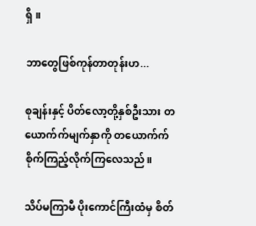ရှိ။

ဘာတွေဖြစ်ကုန်တာတုန်းဟ...

စုချန်းနှင့် ပိတ်လော့တို့နှစ်ဦးသား တယောက်က်မျက်နှာကို တယောက်က် စိုက်ကြည့်လိုက်ကြလေသည်။

သိပ်မကြာမီ ပိုးကောင်ကြီးထံမှ စိတ်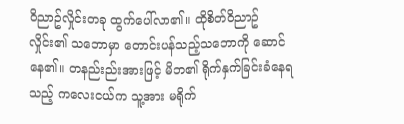ဝိညာဥ်လှိုင်းတခု ထွက်ပေါ်လာ၏။ ထိုစိတ်ဝိညာဥ်လှိုင်း၏ သဘောမှာ တောင်းပန်သည့်သဘောကို ဆောင်နေ၏။ တနည်းည်းအားဖြင့် မိဘ၏ ရိုက်နှက်ခြင်းခံနေရသည့် ကလေးငယ်က သူ့အား မရိုက်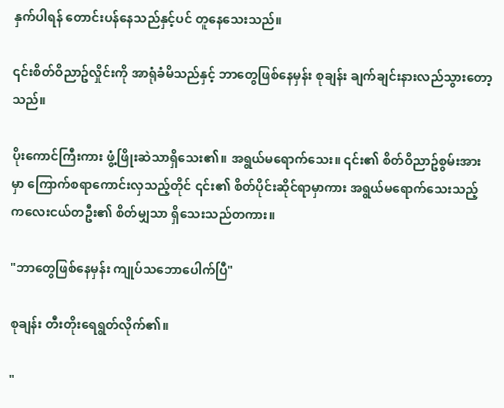နှက်ပါရန် တောင်းပန်နေသည်နှင့်ပင် တူနေသေးသည်။

၎င်းစိတ်ဝိညာဥ်လှိုင်းကို အာရုံခံမိသည်နှင့် ဘာတွေဖြစ်နေမှန်း စုချန်း ချက်ချင်းနားလည်သွားတော့သည်။

ပိုးကောင်ကြီးကား ဖွံ့ဖြိုးဆဲသာရှိသေး၏။ အရွယ်မရောက်သေး။ ၎င်း၏ စိတ်ဝိညာဥ်စွမ်းအားမှာ ကြောက်စရာကောင်းလှသည့်တိုင် ၎င်း၏ စိတ်ပိုင်းဆိုင်ရာမှာကား အရွယ်မရောက်သေးသည့် ကလေးငယ်တဦး၏ စိတ်မျှသာ ရှိသေးသည်တကား။

"ဘာတွေဖြစ်နေမှန်း ကျုပ်သဘောပေါက်ပြီ"

စုချန်း တီးတိုးရေရွတ်လိုက်၏။

"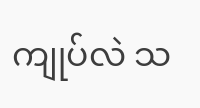ကျုပ်လဲ သ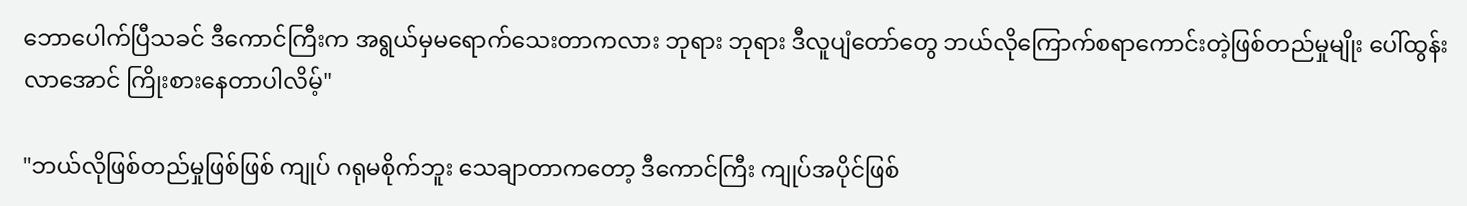ဘောပေါက်ပြီသခင် ဒီကောင်ကြီးက အရွယ်မှမရောက်သေးတာကလား ဘုရား ဘုရား ဒီလူပျံတော်တွေ ဘယ်လိုကြောက်စရာကောင်းတဲ့ဖြစ်တည်မှုမျိုး ပေါ်ထွန်းလာအောင် ကြိုးစားနေတာပါလိမ့်"

"ဘယ်လိုဖြစ်တည်မှုဖြစ်ဖြစ် ကျုပ် ဂရုမစိုက်ဘူး သေချာတာကတော့ ဒီကောင်ကြီး ကျုပ်အပိုင်ဖြစ်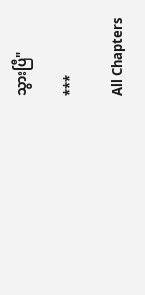သွားပြီ"

***

All Chapters